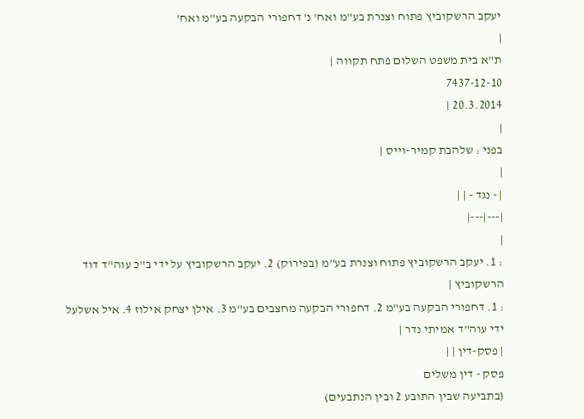יעקב הרשקוביץ פתוח וצנרת בע"מ ואח' נ' דחפורי הבקעה בע"מ ואח'
|
ת"א בית משפט השלום פתח תקווה |
7437-12-10
20.3.2014 |
|
בפני : שלהבת קמיר-וייס |
|
| - נגד - | |
|---|---|
|
: 1. יעקב הרשקוביץ פתוח וצנרת בע"מ (בפירוק) 2. יעקב הרשקוביץ על ידי ב"כ עוה"ד דוד הרשקוביץ |
: 1. דחפורי הבקעה בע"מ 2. דחפורי הבקעה מחצבים בע"מ 3. אילן יצחק אילוז 4. איל אשלעל ידי עוה"ד אמיתי נדר |
| פסק-דין | |
פסק - דין משלים
(בתביעה שבין התובע 2 ובין הנתבעים)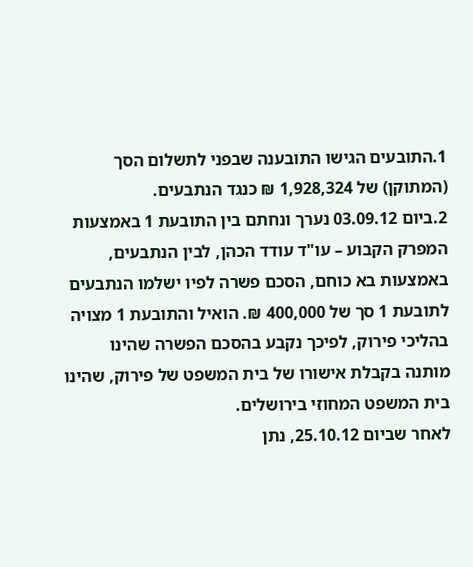1.התובעים הגישו התובענה שבפני לתשלום הסך (המתוקן) של 1,928,324 ₪ כנגד הנתבעים.
2.ביום 03.09.12 נערך ונחתם בין התובעת 1 באמצעות המפרק הקבוע – עו"ד עודד הכהן, לבין הנתבעים, באמצעות בא כוחם, הסכם פשרה לפיו ישלמו הנתבעים לתובעת 1 סך של 400,000 ₪. הואיל והתובעת 1 מצויה בהליכי פירוק, לפיכך נקבע בהסכם הפשרה שהינו מותנה בקבלת אישורו של בית המשפט של פירוק, שהינו בית המשפט המחוזי בירושלים.
לאחר שביום 25.10.12, נתן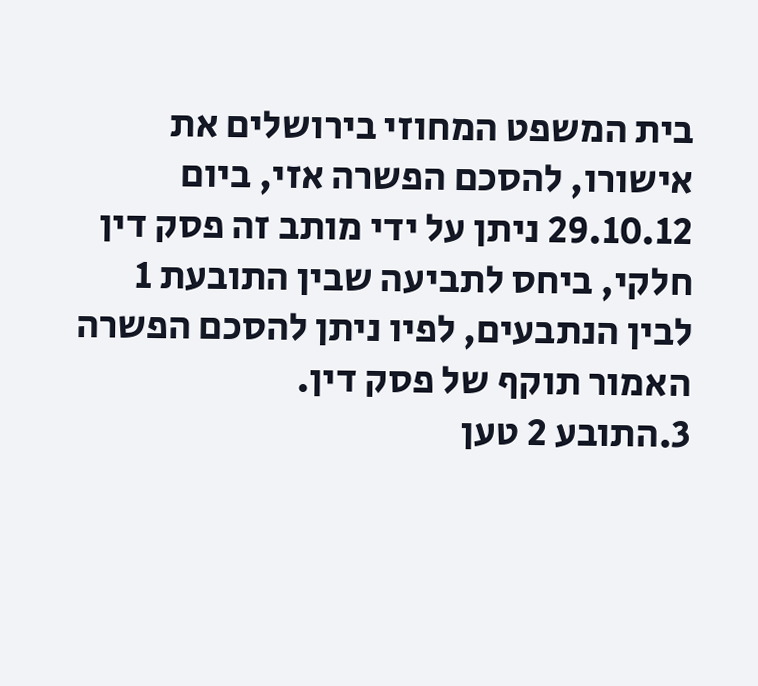בית המשפט המחוזי בירושלים את אישורו, להסכם הפשרה אזי, ביום 29.10.12 ניתן על ידי מותב זה פסק דין חלקי, ביחס לתביעה שבין התובעת 1 לבין הנתבעים, לפיו ניתן להסכם הפשרה האמור תוקף של פסק דין.
3.התובע 2 טען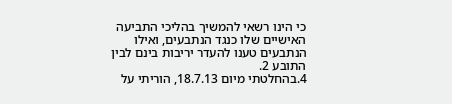כי הינו רשאי להמשיך בהליכי התביעה האישיים שלו כנגד הנתבעים, ואילו הנתבעים טענו להעדר יריבות בינם לבין התובע 2.
4.בהחלטתי מיום 18.7.13, הוריתי על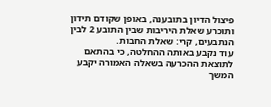פיצול הדיון בתובענה, באופן שקודם תידון ותוכרע שאלת היריבות שבין התובע 2 לבין הנתבעים, קרי: שאלת החבות.
עוד נקבע באותה ההחלטה, כי בהתאם לתוצאת ההכרעה בשאלה האמורה יקבע המשך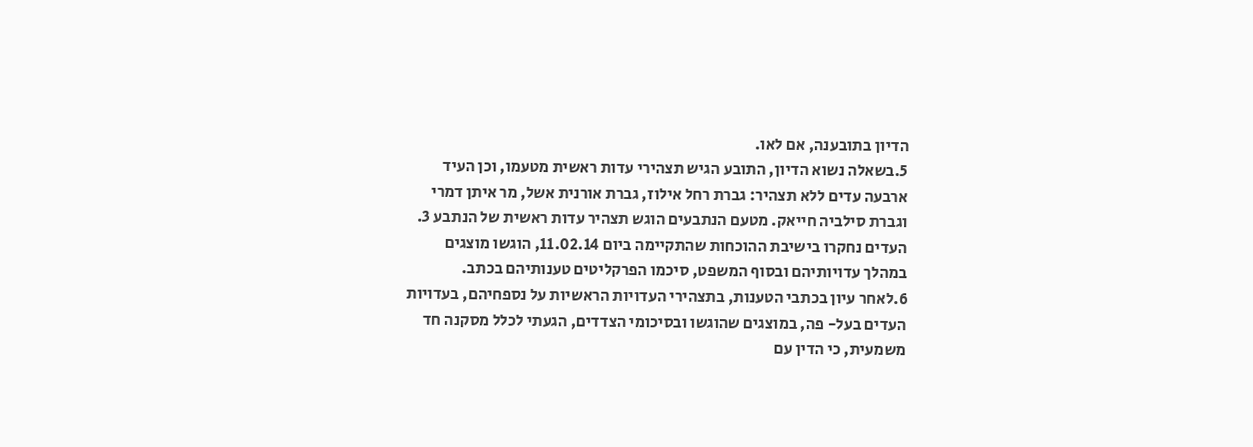הדיון בתובענה, אם לאו.
5.בשאלה נשוא הדיון, התובע הגיש תצהירי עדות ראשית מטעמו, וכן העיד ארבעה עדים ללא תצהיר: גברת רחל אילוז, גברת אורנית אשל, מר איתן דמרי וגברת סילביה חייאק. מטעם הנתבעים הוגש תצהיר עדות ראשית של הנתבע 3. העדים נחקרו בישיבת ההוכחות שהתקיימה ביום 11.02.14, הוגשו מוצגים במהלך עדויותיהם ובסוף המשפט, סיכמו הפרקליטים טענותיהם בכתב.
6.לאחר עיון בכתבי הטענות, בתצהירי העדויות הראשיות על נספחיהם, בעדויות העדים בעל- פה, במוצגים שהוגשו ובסיכומי הצדדים, הגעתי לכלל מסקנה חד משמעית, כי הדין עם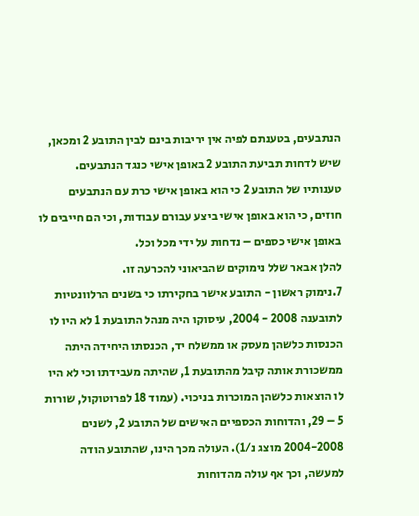הנתבעים, בטענתם לפיה אין יריבות בינם לבין התובע 2 ומכאן, שיש לדחות תביעת התובע 2 באופן אישי כנגד הנתבעים.
טענותיו של התובע 2 כי הוא באופן אישי כרת עם הנתבעים חוזים, כי הוא באופן אישי ביצע עבורם עבודות, וכי הם חייבים לו באופן אישי כספים – נדחות על ידי מכל וכל.
להלן אבאר שלל נימוקים שהביאוני להכרעה זו.
7.נימוק ראשון - התובע אישר בחקירתו כי בשנים הרלוונטיות לתובענה 2008 - 2004, עיסוקו היה מנהל התובעת 1 לא היו לו הכנסות כלשהן מעסק או ממשלח יד, הכנסתו היחידה היתה ממשכורת אותה קיבל מהתובעת 1, שהיתה מעבידתו וכי לא היו לו הוצאות כלשהן המוכרות בניכוי. (עמוד 18 לפרוטוקול, שורות 5 – 29, והדוחות הכספיים האישים של התובע 2, לשנים 2004-2008 מוצג נ/1). העולה מכך הינו, שהתובע הודה למעשה, וכך אף עולה מהדוחות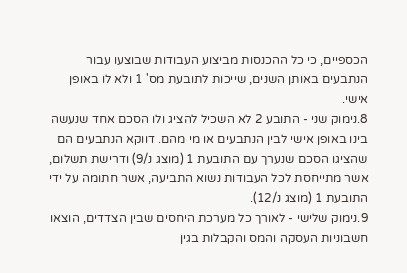הכספיים, כי כל ההכנסות מביצוע העבודות שבוצעו עבור הנתבעים באותן השנים, שייכות לתובעת מס' 1 ולא לו באופן אישי.
8.נימוק שני - התובע 2 לא השכיל להציג ולו הסכם אחד שנעשה בינו באופן אישי לבין הנתבעים או מי מהם. דווקא הנתבעים הם שהציגו הסכם שנערך עם התובעת 1 (מוצג נ/9) ודרישת תשלום, אשר מתייחסת לכל העבודות נשוא התביעה, אשר חתומה על ידי התובעת 1 (מוצג נ/12).
9.נימוק שלישי - לאורך כל מערכת היחסים שבין הצדדים, הוצאו חשבוניות העסקה והמס והקבלות בגין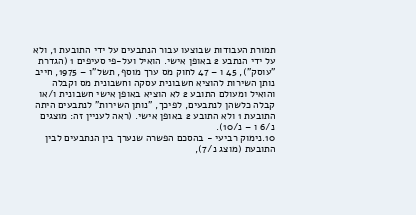תמורת העבודות שבוצעו עבור הנתבעים על ידי התובעת 1, ולא על ידי הנתבע 2 באופן אישי. הואיל ועל-פי סעיפים 1 (הגדרת "עוסק"), 45 ו – 47 לחוק מס ערך מוסף, תשל"ו – 1975, חייב נותן השירות להוציא חשבונית עסקה וחשבונית מס וקבלה והואיל ומעולם התובע 2 לא הוציא באופן אישי חשבונית ו/או קבלה כלשהן לנתבעים, לפיכך, "נותן השירות" לנתבעים היתה התובעת 1 ולא התובע 2 באופן אישי. (ראה לעניין זה: מוצגים נ/6 ו – נ/10).
10.נימוק רביעי - בהסכם הפשרה שנערך בין הנתבעים לבין התובעת (מוצג נ/7),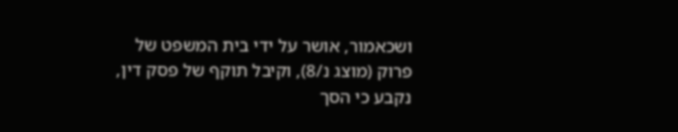ושכאמור, אושר על ידי בית המשפט של פרוק (מוצג נ/8), וקיבל תוקף של פסק דין, נקבע כי הסך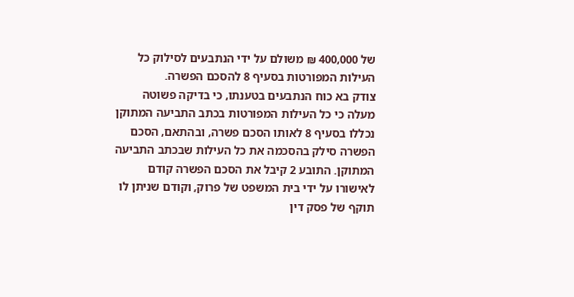של 400,000 ₪ משולם על ידי הנתבעים לסילוק כל העילות המפורטות בסעיף 8 להסכם הפשרה.
צודק בא כוח הנתבעים בטענתו, כי בדיקה פשוטה מעלה כי כל העילות המפורטות בכתב התביעה המתוקן נכללו בסעיף 8 לאותו הסכם פשרה, ובהתאם, הסכם הפשרה סילק בהסכמה את כל העילות שבכתב התביעה המתוקן. התובע 2 קיבל את הסכם הפשרה קודם לאישורו על ידי בית המשפט של פרוק, וקודם שניתן לו תוקף של פסק דין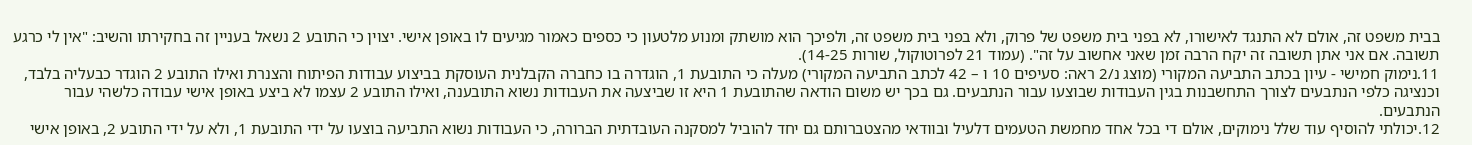בבית משפט זה, אולם לא התנגד לאישורו, לא בפני בית משפט של פרוק, ולא בפני בית משפט זה, ולפיכך הוא מושתק ומנוע מלטעון כי כספים כאמור מגיעים לו באופן אישי. יצוין כי התובע 2 נשאל בעניין זה בחקירתו והשיב: "אין לי כרגע תשובה. אם אני אתן תשובה זה יקח הרבה זמן שאני אחשוב על זה". (עמוד 21 לפרוטוקול, שורות 14-25).
11.נימוק חמישי - עיון בכתב התביעה המקורי (מוצג נ/2 ראה: סעיפים 10 ו – 42 לכתב התביעה המקורי) מעלה כי התובעת 1, הוגדרה בו כחברה הקבלנית העוסקת בביצוע עבודות הפיתוח והצנרת ואילו התובע 2 הוגדר כבעליה בלבד, וכנציגה כלפי הנתבעים לצורך התחשבנות בגין העבודות שבוצעו עבור הנתבעים. גם בכך יש משום הודאה שהתובעת 1 היא זו שביצעה את העבודות נשוא התובענה, ואילו התובע 2 עצמו לא ביצע באופן אישי עבודה כלשהי עבור הנתבעים.
12.יכולתי להוסיף עוד שלל נימוקים, אולם די בכל אחד מחמשת הטעמים דלעיל ובוודאי מהצטברותם גם יחד להוביל למסקנה העובדתית הברורה, כי העבודות נשוא התביעה בוצעו על ידי התובעת 1, ולא על ידי התובע 2, באופן אישי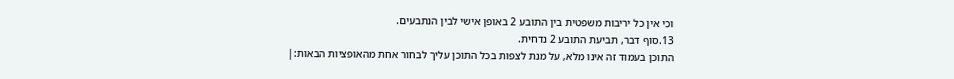וכי אין כל יריבות משפטית בין התובע 2 באופן אישי לבין הנתבעים.
13.סוף דבר, תביעת התובע 2 נדחית.
התוכן בעמוד זה אינו מלא, על מנת לצפות בכל התוכן עליך לבחור אחת מהאופציות הבאות:|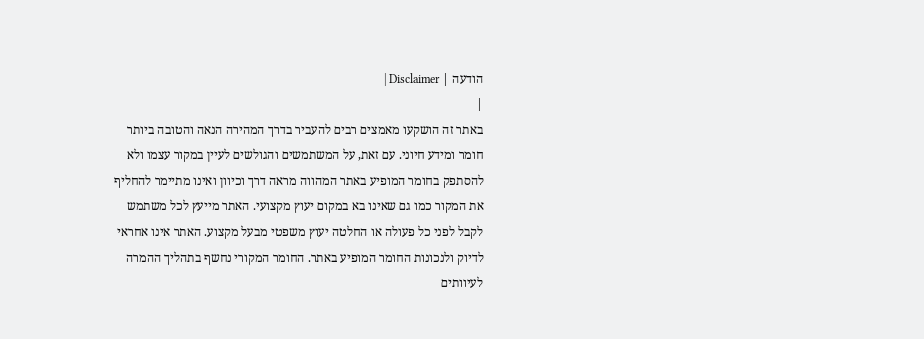הודעה | Disclaimer |
|
באתר זה הושקעו מאמצים רבים להעביר בדרך המהירה הנאה והטובה ביותר חומר ומידע חיוני. עם זאת, על המשתמשים והגולשים לעיין במקור עצמו ולא להסתפק בחומר המופיע באתר המהווה מראה דרך וכיוון ואינו מתיימר להחליף את המקור כמו גם שאינו בא במקום יעוץ מקצועי. האתר מייעץ לכל משתמש לקבל לפני כל פעולה או החלטה יעוץ משפטי מבעל מקצוע. האתר אינו אחראי לדיוק ולנכונות החומר המופיע באתר. החומר המקורי נחשף בתהליך ההמרה לעיוותים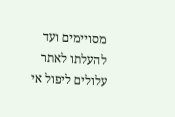מסויימים ועד להעלתו לאתר עלולים ליפול אי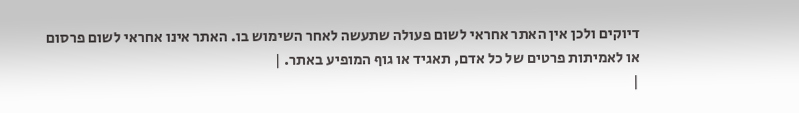דיוקים ולכן אין האתר אחראי לשום פעולה שתעשה לאחר השימוש בו. האתר אינו אחראי לשום פרסום או לאמיתות פרטים של כל אדם, תאגיד או גוף המופיע באתר. |
|